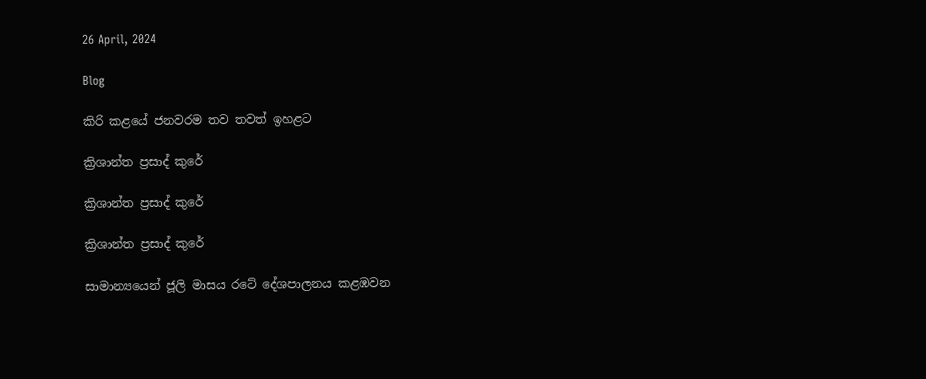26 April, 2024

Blog

කිරි කළයේ ජනවරම තව තවත් ඉහළට

ක්‍රිශාන්ත ප්‍රසාද් කුරේ

ක්‍රිශාන්ත ප්‍රසාද් කුරේ

ක්‍රිශාන්ත ප්‍රසාද් කුරේ

සාමාන්‍යයෙන් ජූලි මාසය රටේ දේශපාලනය කළඹවන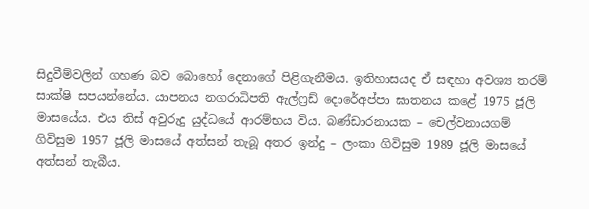සිදුවීම්වලින් ගහණ බව බොහෝ දෙනාගේ පිළිගැනීමය. ඉතිහාසයද ඒ සඳහා අවශ්‍ය තරම් සාක්ෂි සපයන්නේය. යාපනය නගරාධිපති ඇල්ෆ්‍රඩ් දොරේඅප්පා ඝාතනය කළේ 1975 ජූලි මාසයේය. එය තිස් අවුරුදු යුද්ධයේ ආරම්භය විය. බණ්ඩාරනායක – චෙල්වනායගම් ගිවිසුම 1957 ජූලි මාසයේ අත්සන් තැබූ අතර ඉන්දු – ලංකා ගිවිසුම 1989 ජූලි මාසයේ අත්සන් තැබීය.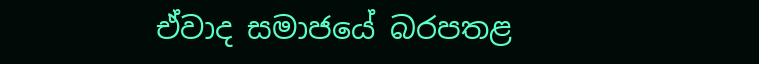ඒවාද සමාජයේ බරපතළ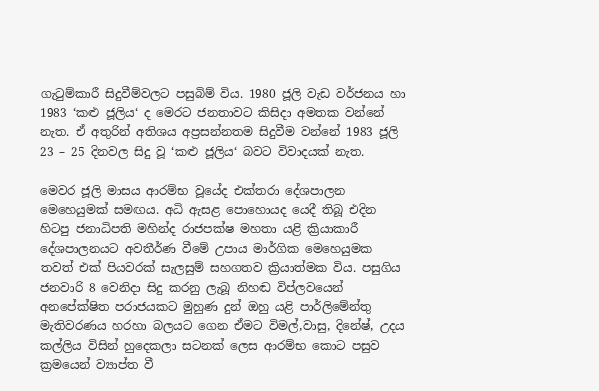ගැටුම්කාරී සිදුවීම්වලට පසුබිම් විය. 1980 ජූලි වැඩ වර්ජනය හා 1983 ‘කළු ජූලිය‘ ද මෙරට ජනතාවට කිසිදා අමතක වන්නේ නැත. ඒ අතුරින් අතිශය අප්‍රසන්නතම සිදුවීම වන්නේ 1983 ජූලි 23 – 25 දිනවල සිදු වූ ‘කළු ජූලිය‘ බවට විවාදයක් නැත.

මෙවර ජූලි මාසය ආරම්භ වූයේද එක්තරා දේශපාලන මෙහෙයුමක් සමඟය. අධි ඇසළ පොහොයද යෙදී තිබූ එදින හිටපු ජනාධිපති මහින්ද රාජපක්ෂ මහතා යළි ක්‍රියාකාරී දේශපාලනයට අවතීර්ණ වීමේ උපාය මාර්ගික මෙහෙයුමක තවත් එක් පියවරක් සැලසුම් සහගතව ක්‍රියාත්මක විය. පසුගිය ජනවාරි 8 වෙනිදා සිදු කරනු ලැබූ නිහඬ විප්ලවයෙන් අනපේක්ෂිත පරාජයකට මුහුණ දුන් ඔහු යළි පාර්ලිමේන්තු මැතිවරණය හරහා බලයට ගෙන ඒමට විමල්,වාසු, දිනේෂ්, උදය කල්ලිය විසින් හුදෙකලා සටනක් ලෙස ආරම්භ කොට පසුව ක්‍රමයෙන් ව්‍යාප්ත වී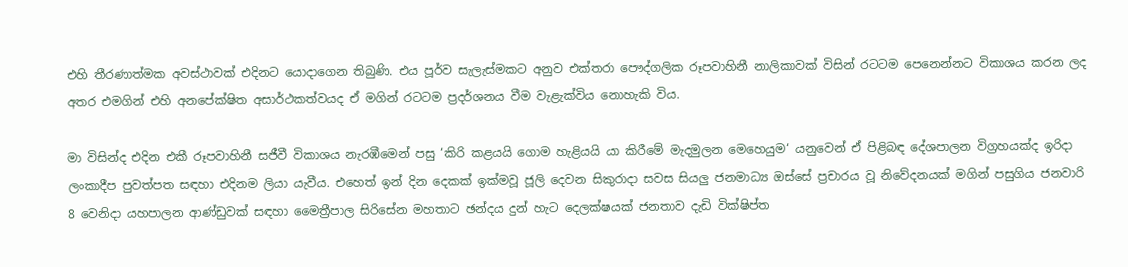එහි තීරණාත්මක අවස්ථාවක් එදිනට යොදාගෙන තිබුණි. එය පූර්ව සැලැස්මකට අනුව එක්තරා පෞද්ගලික රූපවාහිනී නාලිකාවක් විසින් රටටම පෙනෙන්නට විකාශය කරන ලද අතර එමගින් එහි අනපේක්ෂිත අසාර්ථකත්වයද ඒ මගින් රටටම ප්‍රදර්ශනය වීම වැළැක්විය නොහැකි විය.

මා විසින්ද එදින එකී රූපවාහිනී සජීවී විකාශය නැරඹීමෙන් පසු ‘කිරි කළයයි ගොම හැළියයි යා කිරීමේ මැදමුලන මෙහෙයුම‘ යනුවෙන් ඒ පිළිබඳ දේශපාලන විග්‍රහයක්ද ඉරිදා ලංකාදීප පුවත්පත සඳහා එදිනම ලියා යැවීය. එහෙත් ඉන් දින දෙකක් ඉක්මවූ ජූලි දෙවන සිකුරාදා සවස සියලු ජනමාධ්‍ය ඔස්සේ ප්‍රචාරය වූ නිවේදනයක් මගින් පසුගිය ජනවාරි 8 වෙනිදා යහපාලන ආණ්ඩුවක් සඳහා මෛත්‍රීපාල සිරිසේන මහතාට ඡන්දය දුන් හැට දෙලක්ෂයක් ජනතාව දැඩි වික්ෂිප්ත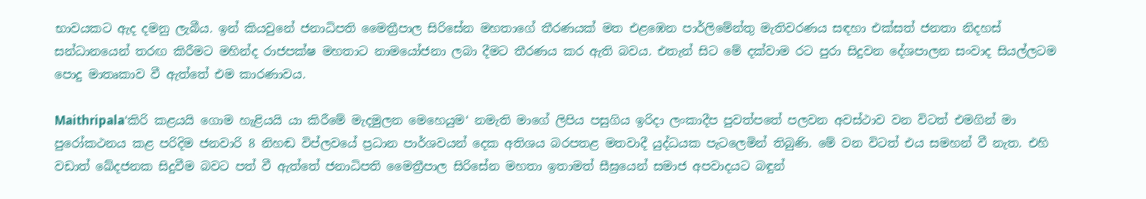භාවයකට ඇද දමනු ලැබීය. ඉන් කියවුනේ ජනාධිපති මෛත්‍රීපාල සිරිසේන මහතාගේ තීරණයක් මත එළඹෙන පාර්ලිමේන්තු මැතිවරණය සඳහා එක්සත් ජනතා නිදහස් සන්ධානයෙන් තරඟ කිරීමට මහින්ද රාජපක්ෂ මහතාට නාමයෝජනා ලබා දීමට තීරණය කර ඇති බවය. එතැන් සිට මේ දක්වාම රට පුරා සිදුවන දේශපාලන සංවාද සියල්ලටම පොදු මාතෘකාව වී ඇත්තේ එම කාරණාවය.

Maithripala‘කිරි කළයයි ගොම හැළියයි යා කිරීමේ මැදමුලන මෙහෙයුම‘ නමැති මාගේ ලිපිය පසුගිය ඉරිදා ලංකාදීප පුවත්පතේ පලවන අවස්ථාව වන විටත් එමගින් මා පුරෝකථනය කළ පරිදිම ජනවාරි 8 නිහඬ විප්ලවයේ ප්‍රධාන පාර්ශවයන් දෙක අතිශය බරපතළ මතවාදී යුද්ධයක පැටලෙමින් තිබුණි. මේ වන විටත් එය සමහන් වී නැත. එහි වඩාත් ඛේදජනක සිදුවීම බවට පත් වී ඇත්තේ ජනාධිපති මෛත්‍රීපාල සිරිසේන මහතා ඉතාමත් සීඝ්‍රයෙන් සමාජ අපවාදයට බඳුන්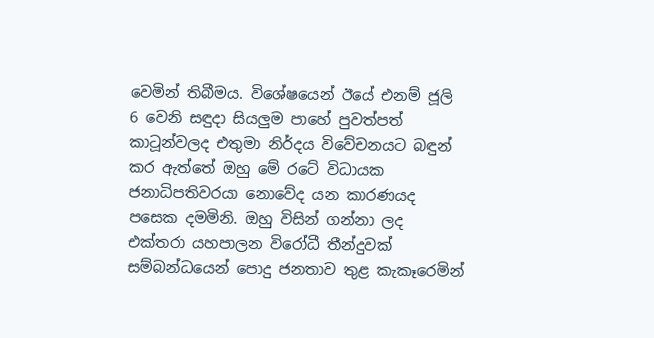වෙමින් තිබීමය. විශේෂයෙන් ඊයේ එනම් ජූලි 6 වෙනි සඳුදා සියලුම පාහේ පුවත්පත් කාටූන්වලද එතුමා නිර්දය විවේචනයට බඳුන් කර ඇත්තේ ඔහු මේ රටේ විධායක ජනාධිපතිවරයා නොවේද යන කාරණයද පසෙක දමමිනි. ඔහු විසින් ගන්නා ලද එක්තරා යහපාලන විරෝධී තීන්දුවක් සම්බන්ධයෙන් පොදු ජනතාව තුළ කැකෑරෙමින්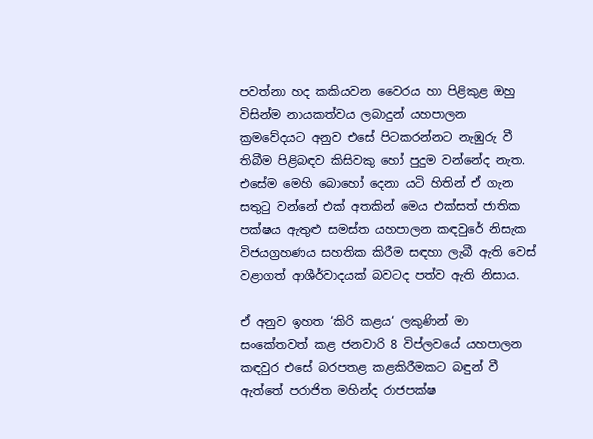පවත්නා හද කකියවන වෛරය හා පිළිකුළ ඔහු විසින්ම නායකත්වය ලබාදුන් යහපාලන ක්‍රමවේදයට අනුව එසේ පිටකරන්නට නැඹුරු වී තිබීම පිළිබඳව කිසිවකු හෝ පුදුම වන්නේද නැත. එසේම මෙහි බොහෝ දෙනා යටි හිතින් ඒ ගැන සතුටු වන්නේ එක් අතකින් මෙය එක්සත් ජාතික පක්ෂය ඇතුළු සමස්ත යහපාලන කඳවුරේ නිසැක විජයග්‍රහණය සහතික කිරීම සඳහා ලැබී ඇති වෙස් වළාගත් ආශීර්වාදයක් බවටද පත්ව ඇති නිසාය.

ඒ අනුව ඉහත ‘කිරි කළය‘ ලකුණින් මා සංකේතවත් කළ ජනවාරි 8 විප්ලවයේ යහපාලන කඳවුර එසේ බරපතළ කළකිරීමකට බඳුන් වී ඇත්තේ පරාජිත මහින්ද රාජපක්ෂ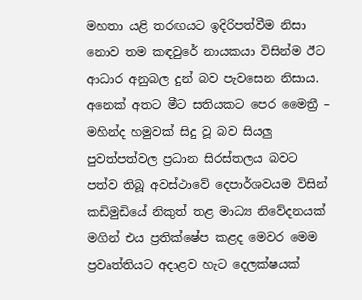මහතා යළි තරඟයට ඉදිරිපත්වීම නිසා නොව තම කඳවුරේ නායකයා විසින්ම ඊට ආධාර අනුබල දුන් බව පැවසෙන නිසාය. අනෙක් අතට මීට සතියකට පෙර මෛත්‍රී – මහින්ද හමුවක් සිදු වූ බව සියලු පුවත්පත්වල ප්‍රධාන සිරස්තලය බවට පත්ව තිබූ අවස්ථාවේ දෙපාර්ශවයම විසින් කඩිමුඩියේ නිකුත් තළ මාධ්‍ය නිවේදනයක් මගින් එය ප්‍රතික්ෂේප කළද මෙවර මෙම ප්‍රවෘත්තියට අදාළව හැට දෙලක්ෂයක්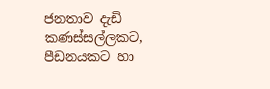ජනතාව දැඩි කණස්සල්ලකට, පීඩනයකට හා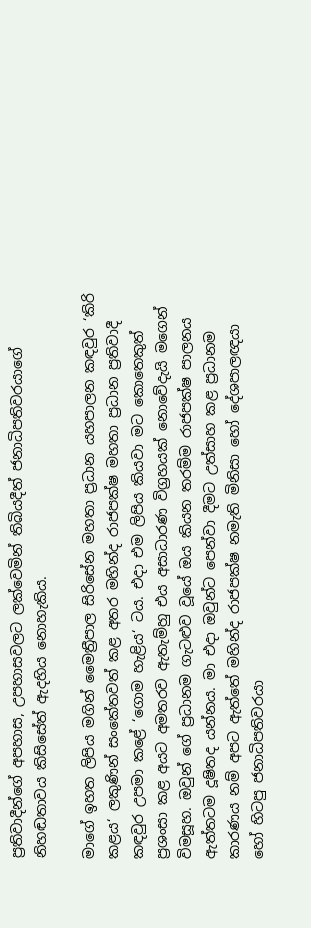ප්‍රතිවාදීන්ගේ අපහාස, උපහාසවලට ලක්වෙමින් තිබියදීත් ජනාධිපතිවරයාගේ නිහඬතාවය කිසිසේත් ඇදහිය නොහැකිය.

මාගේ ඉහත ලිපිය මගින් මෛත්‍රීපාල සිරිසේන මහතා ප්‍රධාන යහපාලන කඳවුර ‘කිරි කළය‘ ලකුණින් සංකේතවත් කළ අතර මහින්ද රාජපක්ෂ මහතා ප්‍රධාන ප්‍රතිවාදී කඳවුර උපමා කළේ ‘ගොම හැළිය‘ ටය. එදා එම ලිපිය කියවා මට කොතෙකුත් ප්‍රශංසා කළ අයට අමතරව ඇතැම්හු එය අසාධාරණ විග්‍රහයක් නොවේදැයි මගෙන් විමසූහ. ඔවුන් ගේ ප්‍රධානම ගැටළුව වූයේ ඔය කියන තරම්ම රාජපක්ෂ පාලනය ඇත්තටම දූෂිතද යන්නය. මා එදා ඔවුන්ට පෙන්වා දීමට උත්සාහ කළ ප්‍රධානම කාරණය නම් අපට ඇත්තේ මහින්ද රාජපක්ෂ නමැති මිනිසා හෝ දේශපාලඥයා හෝ හිටපු ජනාධිපතිවරයා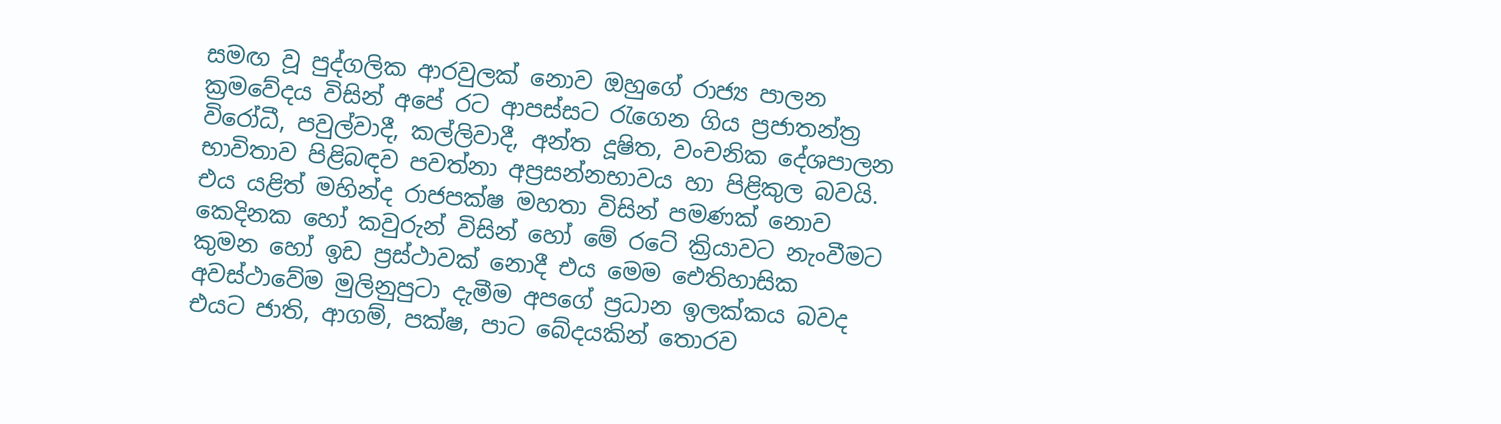සමඟ වූ පුද්ගලික ආරවුලක් නොව ඔහුගේ රාජ්‍ය පාලන ක්‍රමවේදය විසින් අපේ රට ආපස්සට රැගෙන ගිය ප්‍රජාතන්ත්‍ර විරෝධී, පවුල්වාදී, කල්ලිවාදී, අන්ත දූෂිත, වංචනික දේශපාලන භාවිතාව පිළිබඳව පවත්නා අප්‍රසන්නභාවය හා පිළිකුල බවයි. එය යළිත් මහින්ද රාජපක්ෂ මහතා විසින් පමණක් නොව කෙදිනක හෝ කවුරුන් විසින් හෝ මේ රටේ ක්‍රියාවට නැංවීමට කුමන හෝ ඉඩ ප්‍රස්ථාවක් නොදී එය මෙම ඓතිහාසික අවස්ථාවේම මුලිනුපුටා දැමීම අපගේ ප්‍රධාන ඉලක්කය බවද එයට ජාති, ආගම්, පක්ෂ, පාට බේදයකින් තොරව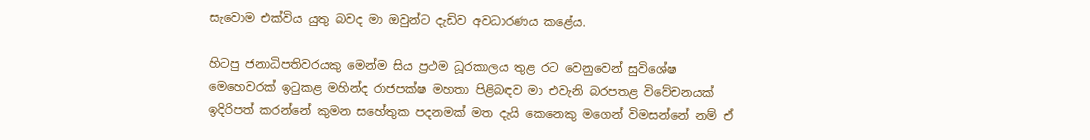සැවොම එක්විය යුතු බවද මා ඔවුන්ට දැඩිව අවධාරණය කළේය.

හිටපු ජනාධිපතිවරයකු මෙන්ම සිය ප්‍රථම ධූරකාලය තුළ රට වෙනුවෙන් සුවිශේෂ මෙහෙවරක් ඉටුකළ මහින්ද රාජපක්ෂ මහතා පිළිබඳව මා එවැනි බරපතළ විවේචනයක් ඉදිරිපත් කරන්නේ කුමන සහේතුක පදනමක් මත දැයි කෙනෙකු මගෙන් විමසන්නේ නම් ඒ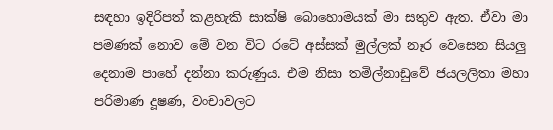සඳහා ඉදිරිපත් කළහැකි සාක්ෂි බොහොමයක් මා සතුව ඇත. ඒවා මා පමණක් නොව මේ වන විට රටේ අස්සක් මුල්ලක් නෑර වෙසෙන සියලු දෙනාම පාහේ දන්නා කරුණුය. එම නිසා තමිල්නාඩුවේ ජයලලිතා මහා පරිමාණ දූෂණ, වංචාවලට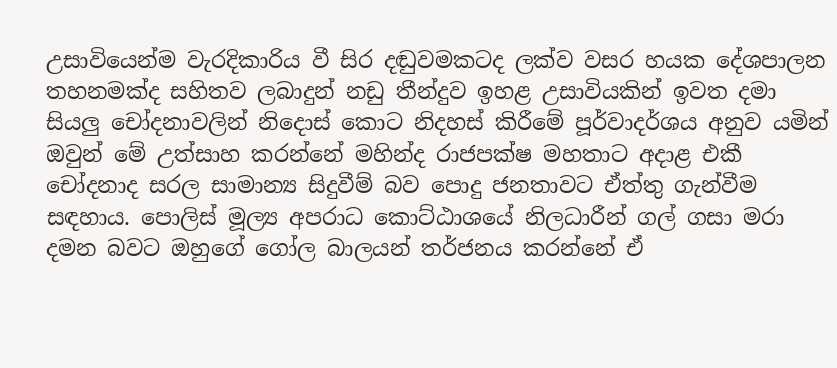උසාවියෙන්ම වැරදිකාරිය වී සිර දඬුවමකටද ලක්ව වසර හයක දේශපාලන තහනමක්ද සහිතව ලබාදුන් නඩු තීන්දුව ඉහළ උසාවියකින් ඉවත දමා සියලු චෝදනාවලින් නිදොස් කොට නිදහස් කිරීමේ පූර්වාදර්ශය අනුව යමින් ඔවුන් මේ උත්සාහ කරන්නේ මහින්ද රාජපක්ෂ මහතාට අදාළ එකී චෝදනාද සරල සාමාන්‍ය සිදුවීම් බව පොදු ජනතාවට ඒත්තු ගැන්වීම සඳහාය. පොලිස් මූල්‍ය අපරාධ කොට්ඨාශයේ නිලධාරීන් ගල් ගසා මරා දමන බවට ඔහුගේ ගෝල බාලයන් තර්ජනය කරන්නේ ඒ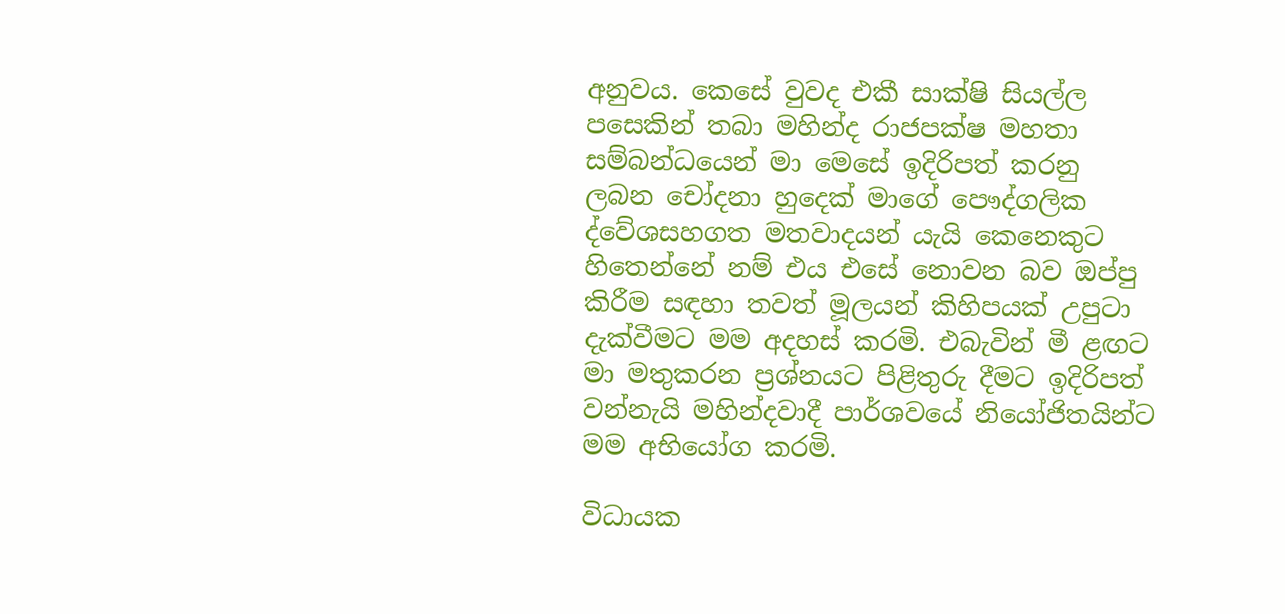අනුවය. කෙසේ වුවද එකී සාක්ෂි සියල්ල පසෙකින් තබා මහින්ද රාජපක්ෂ මහතා සම්බන්ධයෙන් මා මෙසේ ඉදිරිපත් කරනු ලබන චෝදනා හුදෙක් මාගේ පෞද්ගලික ද්වේශසහගත මතවාදයන් යැයි කෙනෙකුට හිතෙන්නේ නම් එය එසේ නොවන බව ඔප්පු කිරීම සඳහා තවත් මූලයන් කිහිපයක් උපුටා දැක්වීමට මම අදහස් කරමි. එබැවින් මී ළඟට මා මතුකරන ප්‍රශ්නයට පිළිතුරු දීමට ඉදිරිපත් වන්නැයි මහින්දවාදී පාර්ශවයේ නියෝජිතයින්ට මම අභියෝග කරමි.

විධායක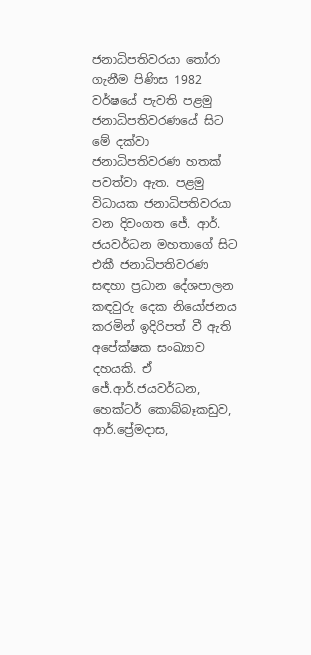ජනාධිපතිවරයා තෝරා ගැනීම පිණිස 1982 වර්ෂයේ පැවති පළමු ජනාධිපතිවරණයේ සිට මේ දක්වා ජනාධිපතිවරණ හතක් පවත්වා ඇත. පළමු විධායක ජනාධිපතිවරයා වන දිවංගත ජේ. ආර්. ජයවර්ධන මහතාගේ සිට එකී ජනාධිපතිවරණ සඳහා ප්‍රධාන දේශපාලන කඳවුරු දෙක නියෝජනය කරමින් ඉදිරිපත් වී ඇති අපේක්ෂක සංඛ්‍යාව දහයකි. ඒ ජේ.ආර්.ජයවර්ධන, හෙක්ටර් කොබ්බෑකඩුව, ආර්.ප්‍රේමදාස,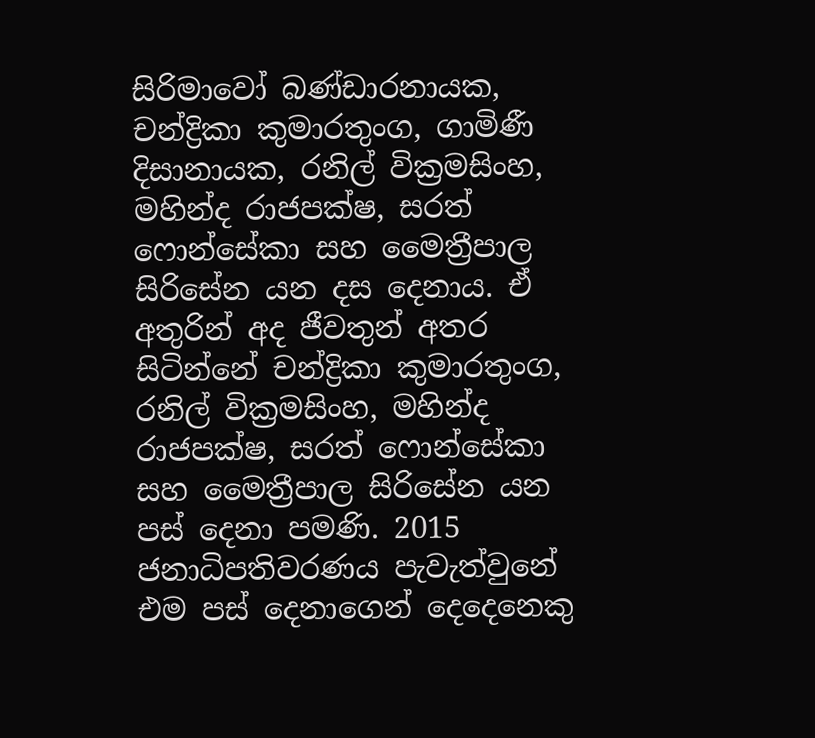සිරිමාවෝ බණ්ඩාරනායක, චන්ද්‍රිකා කුමාරතුංග, ගාමිණී දිසානායක, රනිල් වික්‍රමසිංහ, මහින්ද රාජපක්ෂ, සරත් ෆොන්සේකා සහ මෛත්‍රීපාල සිරිසේන යන දස දෙනාය. ඒ අතුරින් අද ජීවතුන් අතර සිටින්නේ චන්ද්‍රිකා කුමාරතුංග, රනිල් වික්‍රමසිංහ, මහින්ද රාජපක්ෂ, සරත් ෆොන්සේකා සහ මෛත්‍රීපාල සිරිසේන යන පස් දෙනා පමණි. 2015 ජනාධිපතිවරණය පැවැත්වුනේ එම පස් දෙනාගෙන් දෙදෙනෙකු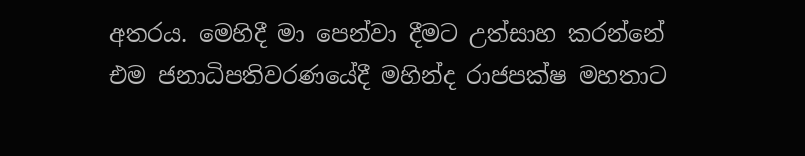අතරය. මෙහිදී මා පෙන්වා දීමට උත්සාහ කරන්නේ එම ජනාධිපතිවරණයේදී මහින්ද රාජපක්ෂ මහතාට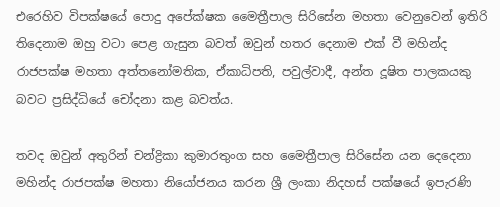එරෙහිව විපක්ෂයේ පොදු අපේක්ෂක මෛත්‍රීපාල සිරිසේන මහතා වෙනුවෙන් ඉතිරි තිදෙනාම ඔහු වටා පෙළ ගැසුන බවත් ඔවුන් හතර දෙනාම එක් වී මහින්ද රාජපක්ෂ මහතා අත්තනෝමතික, ඒකාධිපති, පවුල්වාදී, අන්ත දූෂිත පාලකයකු බවට ප්‍රසිද්ධියේ චෝදනා කළ බවත්ය.

තවද ඔවුන් අතුරින් චන්ද්‍රිකා කුමාරතුංග සහ මෛත්‍රීපාල සිරිසේන යන දෙදෙනා මහින්ද රාජපක්ෂ මහතා නියෝජනය කරන ශ්‍රී ලංකා නිදහස් පක්ෂයේ ඉපැරණි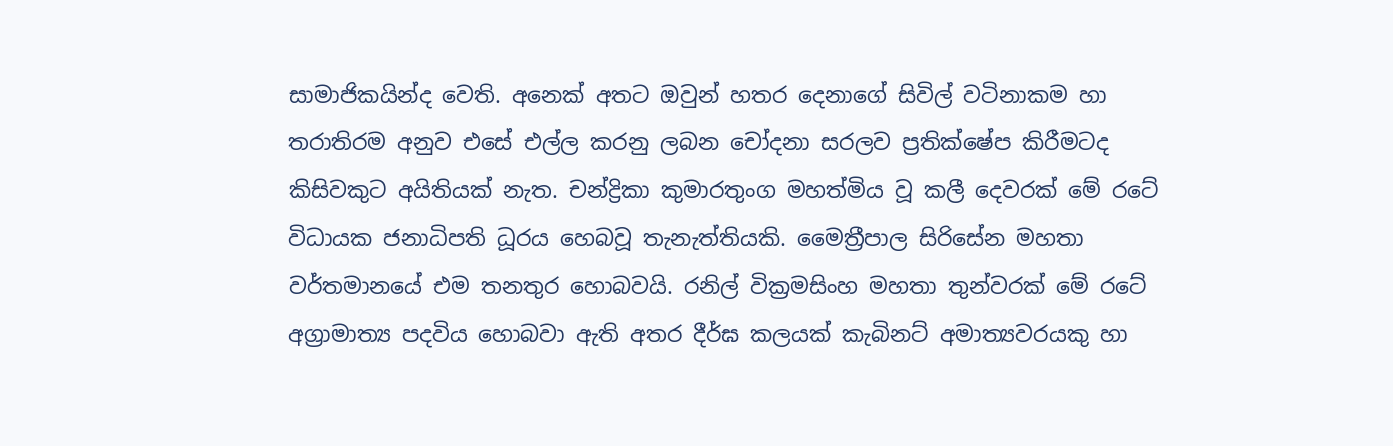සාමාජිකයින්ද වෙති. අනෙක් අතට ඔවුන් හතර දෙනාගේ සිවිල් වටිනාකම හා තරාතිරම අනුව එසේ එල්ල කරනු ලබන චෝදනා සරලව ප්‍රතික්ෂේප කිරීමටද කිසිවකුට අයිතියක් නැත. චන්ද්‍රිකා කුමාරතුංග මහත්මිය වූ කලී දෙවරක් මේ රටේ විධායක ජනාධිපති ධූරය හෙබවූ තැනැත්තියකි. මෛත්‍රීපාල සිරිසේන මහතා වර්තමානයේ එම තනතුර හොබවයි. රනිල් වික්‍රමසිංහ මහතා තුන්වරක් මේ රටේ අග්‍රාමාත්‍ය පදවිය හොබවා ඇති අතර දීර්ඝ කලයක් කැබිනට් අමාත්‍යවරයකු හා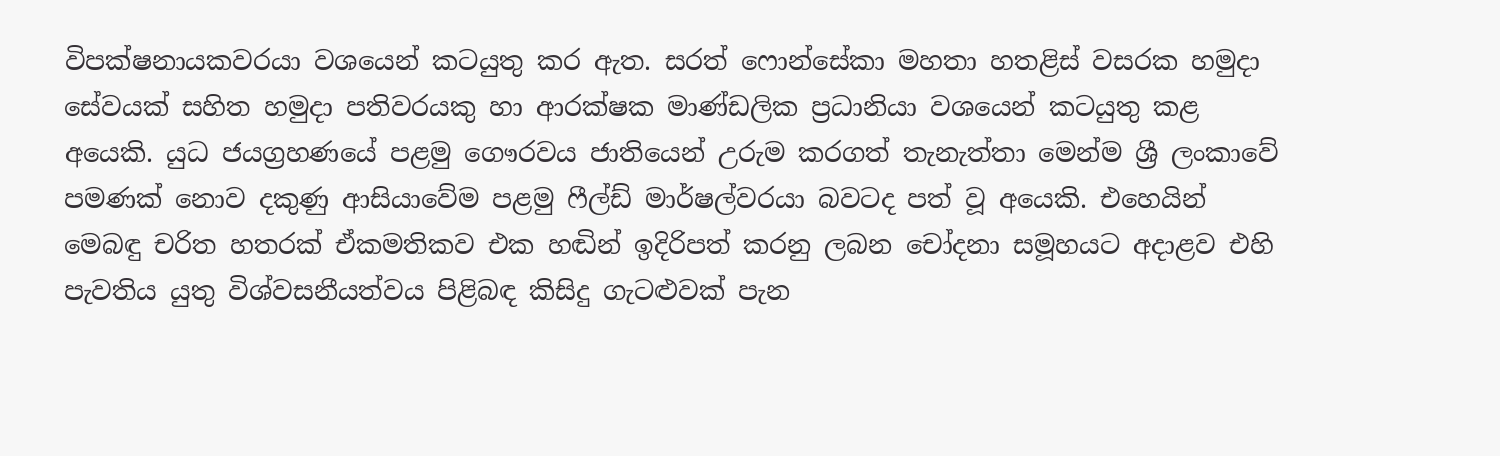විපක්ෂනායකවරයා වශයෙන් කටයුතු කර ඇත. සරත් ෆොන්සේකා මහතා හතළිස් වසරක හමුදා සේවයක් සහිත හමුදා පතිවරයකු හා ආරක්ෂක මාණ්ඩලික ප්‍රධානියා වශයෙන් කටයුතු කළ අයෙකි. යුධ ජයග්‍රහණයේ පළමු ගෞරවය ජාතියෙන් උරුම කරගත් තැනැත්තා මෙන්ම ශ්‍රී ලංකාවේ පමණක් නොව දකුණු ආසියාවේම පළමු ෆීල්ඩ් මාර්ෂල්වරයා බවටද පත් වූ අයෙකි. එහෙයින් මෙබඳු චරිත හතරක් ඒකමතිකව එක හඬින් ඉදිරිපත් කරනු ලබන චෝදනා සමූහයට අදාළව එහි පැවතිය යුතු විශ්වසනීයත්වය පිළිබඳ කිසිදු ගැටළුවක් පැන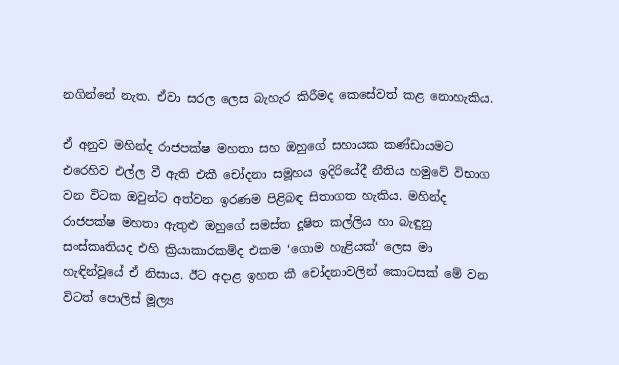නගින්නේ නැත. ඒවා සරල ලෙස බැහැර කිරීමද කෙසේවත් කළ නොහැකිය.

ඒ අනුව මහින්ද රාජපක්ෂ මහතා සහ ඔහුගේ සහායක කණ්ඩායමට එරෙහිව එල්ල වී ඇති එකී චෝදනා සමූහය ඉදිරියේදී නීතිය හමුවේ විභාග වන විටක ඔවුන්ට අත්වන ඉරණම පිළිබඳ සිතාගත හැකිය. මහින්ද රාජපක්ෂ මහතා ඇතුළු ඔහුගේ සමස්ත දූෂිත කල්ලිය හා බැඳුනු සංස්කෘතියද එහි ක්‍රියාකාරකම්ද එකම ‘ගොම හැළියක්‘ ලෙස මා හැඳින්වූයේ ඒ නිසාය. ඊට අදාළ ඉහත කී චෝදනාවලින් කොටසක් මේ වන විටත් පොලිස් මූල්‍ය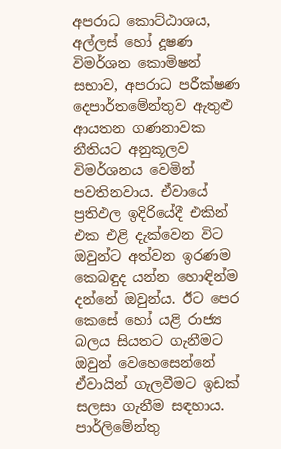අපරාධ කොට්ඨාශය, අල්ලස් හෝ දූෂණ විමර්ශන කොමිෂන් සභාව, අපරාධ පරීක්ෂණ දෙපාර්තමේන්තුව ඇතුළු ආයතන ගණනාවක නීතියට අනුකූලව විමර්ශනය වෙමින් පවතිනවාය. ඒවායේ ප්‍රතිඵල ඉදිරියේදී එකින් එක එළි දැක්වෙන විට ඔවුන්ට අත්වන ඉරණම කෙබඳුද යන්න හොඳින්ම දන්නේ ඔවුන්ය. ඊට පෙර කෙසේ හෝ යළි රාජ්‍ය බලය සියතට ගැනීමට ඔවුන් වෙහෙසෙන්නේ ඒවායින් ගැලවීමට ඉඩක් සලසා ගැනීම සඳහාය. පාර්ලිමේන්තු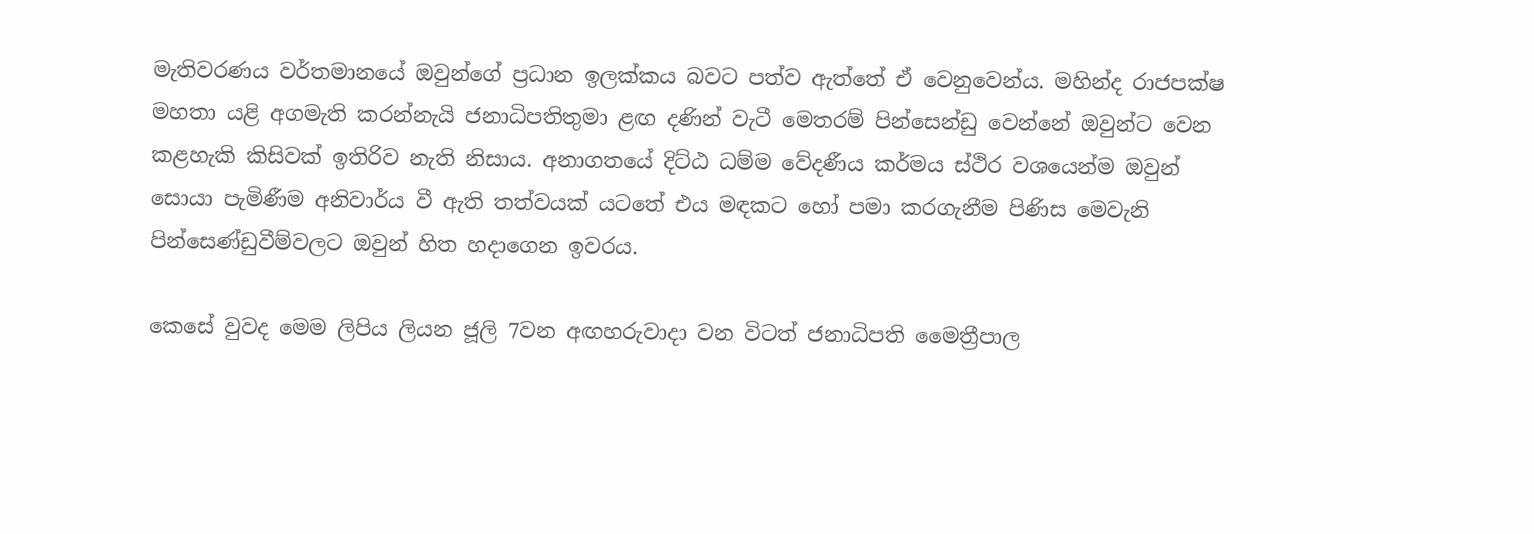මැතිවරණය වර්තමානයේ ඔවුන්ගේ ප්‍රධාන ඉලක්කය බවට පත්ව ඇත්තේ ඒ වෙනුවෙන්ය. මහින්ද රාජපක්ෂ මහතා යළි අගමැති කරන්නැයි ජනාධිපතිතුමා ළඟ දණින් වැටී මෙතරම් පින්සෙන්ඩු වෙන්නේ ඔවුන්ට වෙන කළහැකි කිසිවක් ඉතිරිව නැති නිසාය. අනාගතයේ දිට්ඨ ධම්ම වේදණීය කර්මය ස්ථිර වශයෙන්ම ඔවුන් සොයා පැමිණීම අනිවාර්ය වී ඇති තත්වයක් යටතේ එය මඳකට හෝ පමා කරගැනීම පිණිස මෙවැනි පින්සෙණ්ඩුවීම්වලට ඔවුන් හිත හදාගෙන ඉවරය.

කෙසේ වුවද මෙම ලිපිය ලියන ජූලි 7වන අඟහරුවාදා වන විටත් ජනාධිපති මෛත්‍රීපාල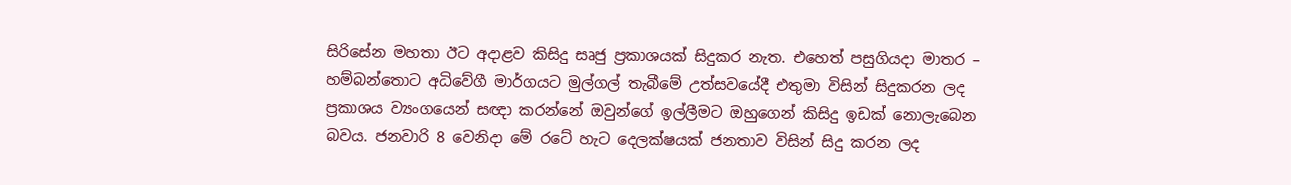සිරිසේන මහතා ඊට අදාළව කිසිදු සෘජු ප්‍රකාශයක් සිදුකර නැත. එහෙත් පසුගියදා මාතර – හම්බන්තොට අධිවේගී මාර්ගයට මුල්ගල් තැබීමේ උත්සවයේදී එතුමා විසින් සිදුකරන ලද ප්‍රකාශය ව්‍යංගයෙන් සඥා කරන්නේ ඔවුන්ගේ ඉල්ලීමට ඔහුගෙන් කිසිදු ඉඩක් නොලැබෙන බවය. ජනවාරි 8 වෙනිදා මේ රටේ හැට දෙලක්ෂයක් ජනතාව විසින් සිදු කරන ලද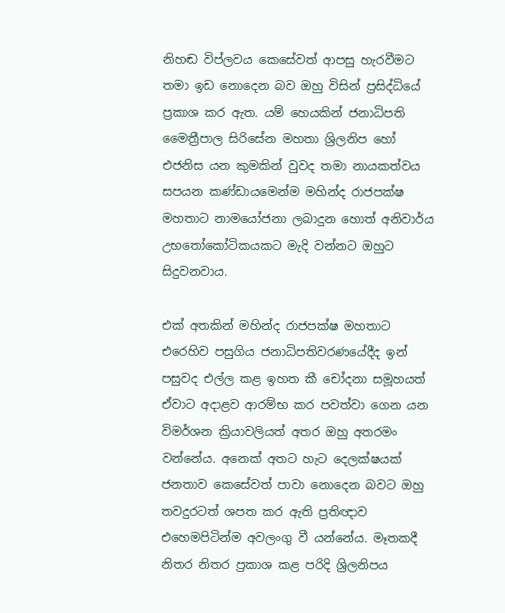නිහඬ විප්ලවය කෙසේවත් ආපසු හැරවීමට තමා ඉඩ නොදෙන බව ඔහු විසින් ප්‍රසිද්ධියේ ප්‍රකාශ කර ඇත. යම් හෙයකින් ජනාධිපති මෛත්‍රීපාල සිරිසේන මහතා ශ්‍රිලනිප හෝ එජනිස යන කුමකින් වුවද තමා නායකත්වය සපයන කණ්ඩායමෙන්ම මහින්ද රාජපක්ෂ මහතාට නාමයෝජනා ලබාදුන හොත් අනිවාර්ය උභතෝකෝටිකයකට මැදි වන්නට ඔහුට සිදුවනවාය.

එක් අතකින් මහින්ද රාජපක්ෂ මහතාට එරෙහිව පසුගිය ජනාධිපතිවරණයේදීද ඉන් පසුවද එල්ල කළ ඉහත කී චෝදනා සමූහයත් ඒවාට අදාළව ආරම්භ කර පවත්වා ගෙන යන විමර්ශන ක්‍රියාවලියත් අතර ඔහු අතරමං වන්නේය. අනෙක් අතට හැට දෙලක්ෂයක් ජනතාව කෙසේවත් පාවා නොදෙන බවට ඔහු තවදුරටත් ශපත කර ඇති ප්‍රතිඥාව එහෙමපිටින්ම අවලංගු වී යන්නේය. මෑතකදී නිතර නිතර ප්‍රකාශ කළ පරිදි ශ්‍රිලනිපය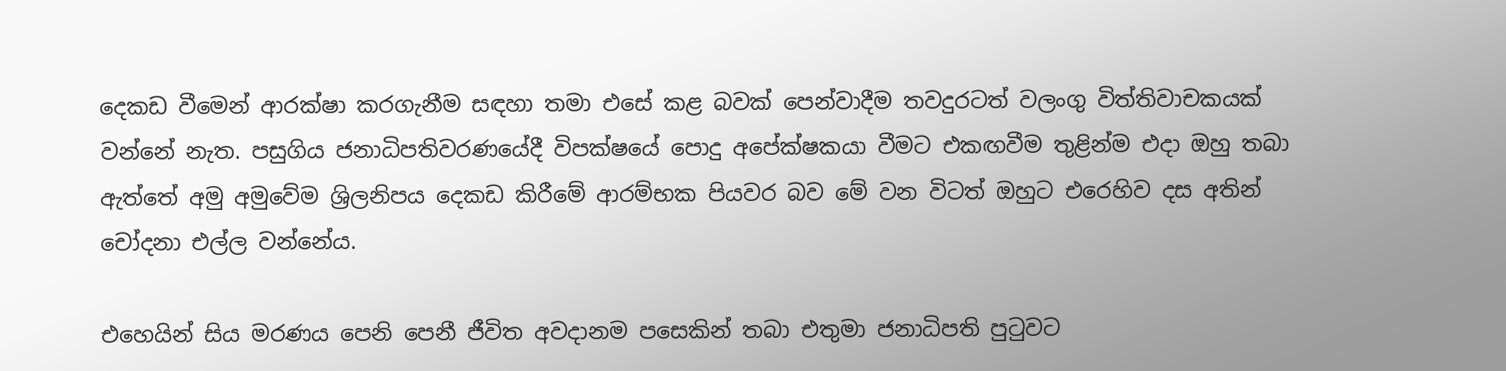දෙකඩ වීමෙන් ආරක්ෂා කරගැනීම සඳහා තමා එසේ කළ බවක් පෙන්වාදීම තවදුරටත් වලංගු විත්තිවාචකයක් වන්නේ නැත. පසුගිය ජනාධිපතිවරණයේදී විපක්ෂයේ පොදු අපේක්ෂකයා වීමට එකඟවීම තුළින්ම එදා ඔහු තබා ඇත්තේ අමු අමුවේම ශ්‍රිලනිපය දෙකඩ කිරීමේ ආරම්භක පියවර බව මේ වන විටත් ඔහුට එරෙහිව දස අතින් චෝදනා එල්ල වන්නේය.

එහෙයින් සිය මරණය පෙනි පෙනී ජීවිත අවදානම පසෙකින් තබා එතුමා ජනාධිපති පුටුවට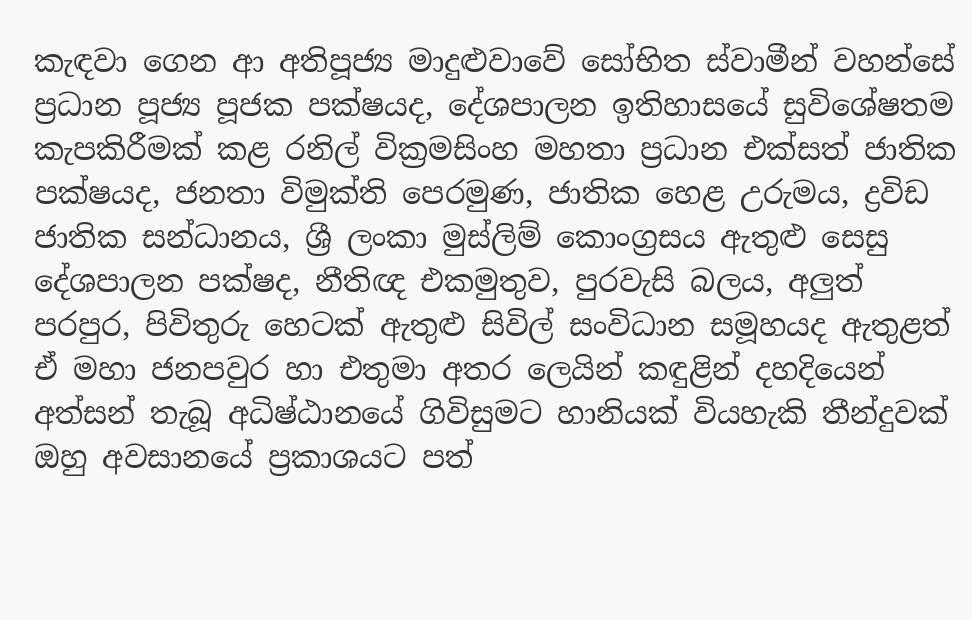කැඳවා ගෙන ආ අතිපූජ්‍ය මාදුළුවාවේ සෝභිත ස්වාමීන් වහන්සේ ප්‍රධාන පූජ්‍ය පූජක පක්ෂයද, දේශපාලන ඉතිහාසයේ සුවිශේෂතම කැපකිරීමක් කළ රනිල් වික්‍රමසිංහ මහතා ප්‍රධාන එක්සත් ජාතික පක්ෂයද, ජනතා විමුක්ති පෙරමුණ, ජාතික හෙළ උරුමය, ද්‍රවිඩ ජාතික සන්ධානය, ශ්‍රී ලංකා මුස්ලිම් කොංග්‍රසය ඇතුළු සෙසු දේශපාලන පක්ෂද, නීතිඥ එකමුතුව, පුරවැසි බලය, අලුත් පරපුර, පිවිතුරු හෙටක් ඇතුළු සිවිල් සංවිධාන සමූහයද ඇතුළත් ඒ මහා ජනපවුර හා එතුමා අතර ලෙයින් කඳුළින් දහදියෙන් අත්සන් තැබූ අධිෂ්ඨානයේ ගිවිසුමට හානියක් වියහැකි තීන්දුවක් ඔහු අවසානයේ ප්‍රකාශයට පත්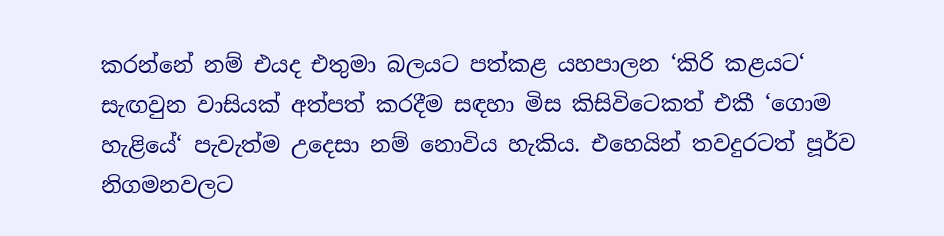කරන්නේ නම් එයද එතුමා බලයට පත්කළ යහපාලන ‘කිරි කළයට‘ සැඟවුන වාසියක් අත්පත් කරදීම සඳහා මිස කිසිවිටෙකත් එකී ‘ගොම හැළියේ‘ පැවැත්ම උදෙසා නම් නොවිය හැකිය. එහෙයින් තවදුරටත් පූර්ව නිගමනවලට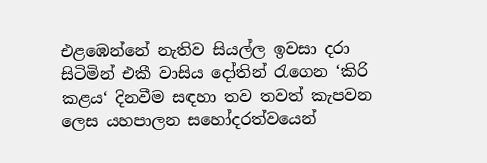එළඹෙන්නේ නැතිව සියල්ල ඉවසා දරා සිටිමින් එකී වාසිය දෝතින් රැගෙන ‘කිරි කළය‘ දිනවීම සඳහා තව තවත් කැපවන ලෙස යහපාලන සහෝදරත්වයෙන්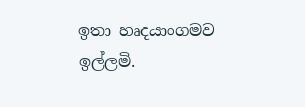ඉතා හෘදයාංගමව ඉල්ලමි.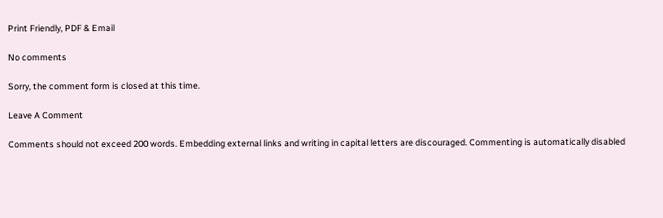Print Friendly, PDF & Email

No comments

Sorry, the comment form is closed at this time.

Leave A Comment

Comments should not exceed 200 words. Embedding external links and writing in capital letters are discouraged. Commenting is automatically disabled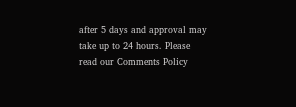after 5 days and approval may take up to 24 hours. Please read our Comments Policy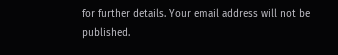for further details. Your email address will not be published.